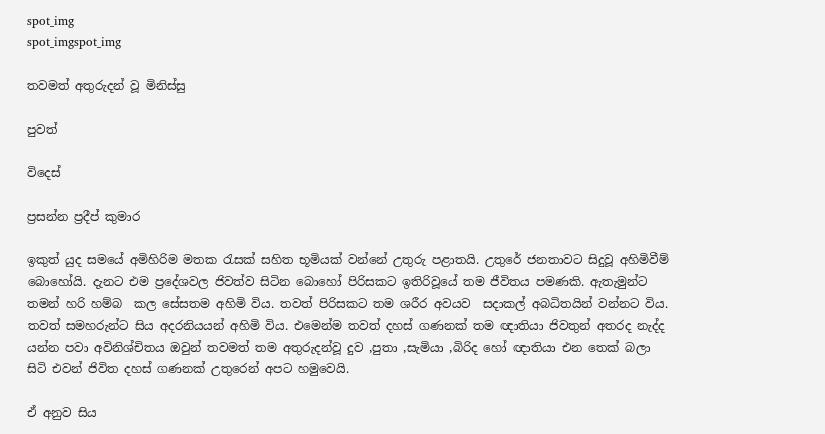spot_img
spot_imgspot_img

තවමත් අතුරුදන් වූ මිනිස්සු

පුවත්

විදෙස්

ප්‍රසන්න ප්‍රදීප් කුමාර

ඉකුත් යුද සමයේ අමිහිරිම මතක රැසක් සහිත භූමියක් වන්නේ උතුරු පළාතයි. උතුරේ ජනතාවට සිදුවූ අහිමිවීම් බොහෝයි. දැනට එම ප්‍රදේශවල ජිවත්ව සිටින බොහෝ පිරිසකට ඉතිරිවූයේ තම ජීවිතය පමණකි. ඇතැමුන්ට තමන් හරි හම්බ  කල සේසතම අහිමි විය. තවත් පිරිසකට තම ශරීර අවයව  සදාකල් අබධිතයින් වන්නට විය. තවත් සමහරුන්ට සිය අදරනියයන් අහිමි විය. එමෙන්ම තවත් දහස් ගණනක් තම ඥාතියා ජිවතුන් අතරද නැද්ද යන්න පවා අවිනිශ්චිතය ඔවුන් තවමත් තම අතුරුදන්වූ දුව ,පුතා ,සැමියා ,බිරිද හෝ ඥාතියා එන තෙක් බලා සිටි එවන් ජිවිත දහස් ගණනක් උතුරෙන් අපට හමුවෙයි.

ඒ අනුව සිය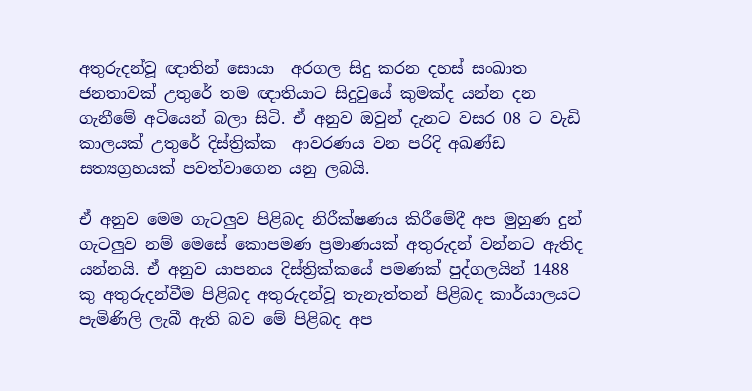අතුරුදන්වූ ඥාතින් සොයා  අරගල සිදු කරන දහස් සංඛාත ජනතාවක් උතුරේ තම ඥාතියාට සිදුවුයේ කුමක්ද යන්න දන ගැනීමේ අටියෙන් බලා සිටි. ඒ අනුව ඔවුන් දැනට වසර 08 ට වැඩි කාලයක් උතුරේ දිස්ත්‍රික්ක  ආවරණය වන පරිදි අඛණ්ඩ සත්‍යග්‍රහයක් පවත්වාගෙන යනු ලබයි.

ඒ අනුව මෙම ගැටලුව පිළිබද නිරීක්ෂණය කිරීමේදී අප මුහුණ දුන් ගැටලුව නම් මෙසේ කොපමණ ප්‍රමාණයක් අතුරුදන් වන්නට ඇතිද යන්නයි. ඒ අනුව යාපනය දිස්ත්‍රික්කයේ පමණක් පුද්ගලයින් 1488 කු අතුරුදන්වීම පිළිබද අතුරුදන්වූ තැනැත්තන් පිළිබද කාර්යාලයට පැමිණිලි ලැබී ඇති බව මේ පිළිබද අප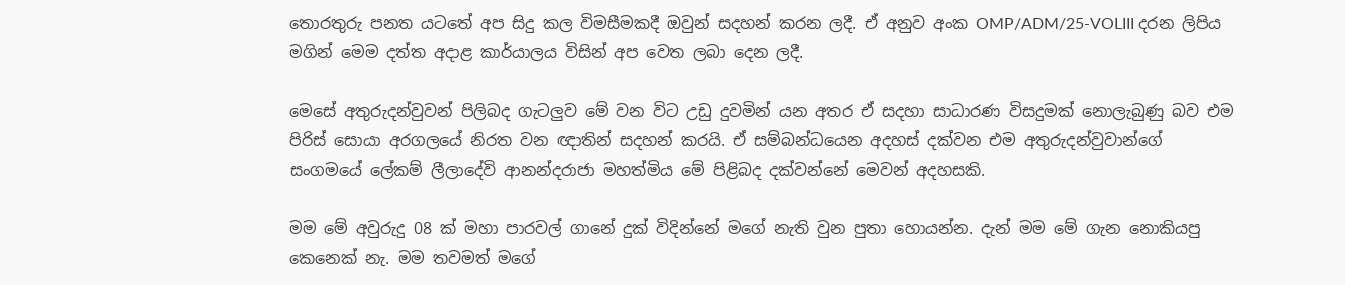තොරතුරු පනත යටතේ අප සිදු කල විමසීමකදී ඔවුන් සදහන් කරන ලදී. ඒ අනුව අංක OMP/ADM/25-VOLIII දරන ලිපිය මගින් මෙම දත්ත අදාළ කාර්යාලය විසින් අප වෙත ලබා දෙන ලදී.

මෙසේ අතුරුදන්වුවන් පිලිබද ගැටලුව මේ වන විට උඩු දුවමින් යන අතර ඒ සදහා සාධාරණ විසදුමක් නොලැබුණු බව එම පිරිස් සොයා අරගලයේ නිරත වන ඥාතින් සදහන් කරයි. ඒ සම්බන්ධයෙන අදහස් දක්වන එම අතුරුදන්වුවාන්ගේ සංගමයේ ලේකම් ලීලාදේවි ආනන්දරාජා මහත්මිය මේ පිළිබද දක්වන්නේ මෙවන් අදහසකි.

මම මේ අවුරුදු 08 ක් මහා පාරවල් ගානේ දුක් විදින්නේ මගේ නැති වුන පුතා හොයන්න. දැන් මම මේ ගැන නොකියපු කෙනෙක් නැ. මම තවමත් මගේ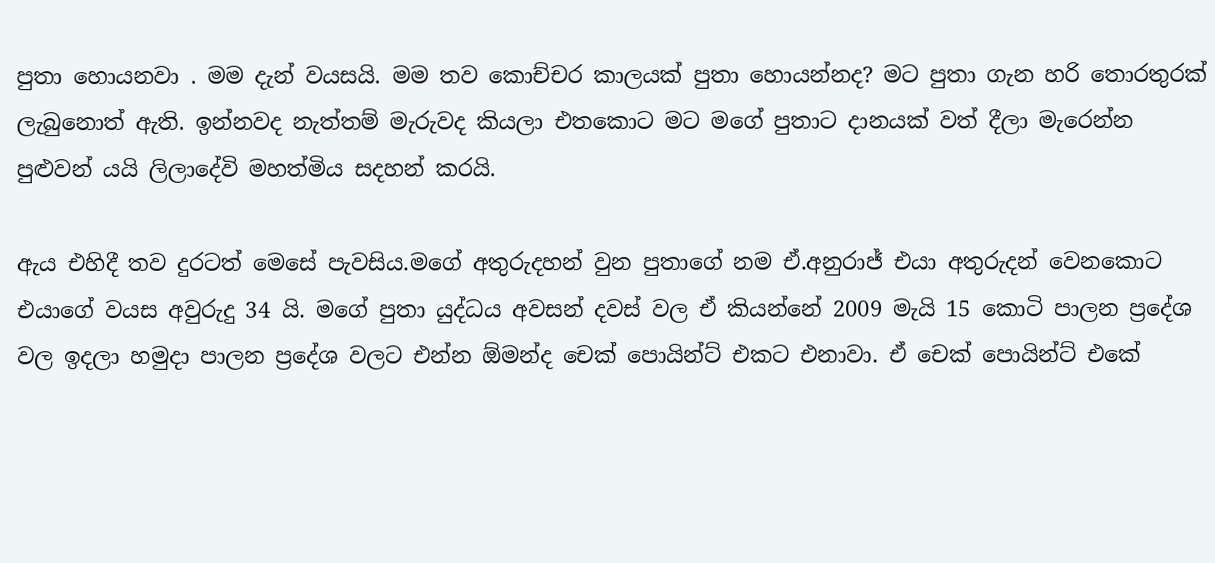පුතා හොයනවා . මම දැන් වයසයි. මම තව කොච්චර කාලයක් පුතා හොයන්නද? මට පුතා ගැන හරි තොරතුරක් ලැබුනොත් ඇති. ඉන්නවද නැත්තම් මැරුවද කියලා එතකොට මට මගේ පුතාට දානයක් වත් දීලා මැරෙන්න පුළුවන් යයි ලිලාදේවි මහත්මිය සදහන් කරයි.

ඇය එහිදී තව දුරටත් මෙසේ පැවසිය.මගේ අතුරුදහන් වුන පුතාගේ නම ඒ.අනුරාජ් එයා අතුරුදන් වෙනකොට එයාගේ වයස අවුරුදු 34 යි. මගේ පුතා යුද්ධය අවසන් දවස් වල ඒ කියන්නේ 2009 මැයි 15 කොටි පාලන ප්‍රදේශ වල ඉදලා හමුදා පාලන ප්‍රදේශ වලට එන්න ඕමන්ද චෙක් පොයින්ට් එකට එනාවා. ඒ චෙක් පොයින්ට් එකේ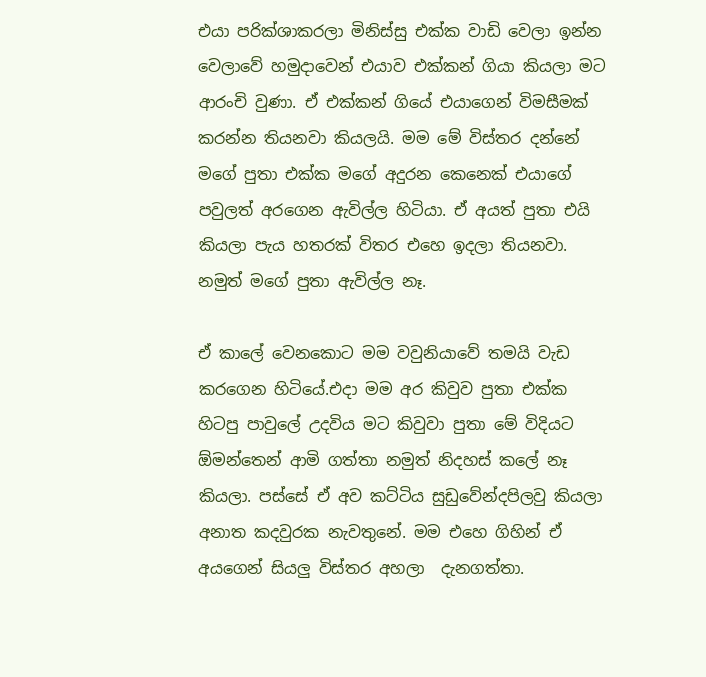එයා පරික්ශාකරලා මිනිස්සු එක්ක වාඩි වෙලා ඉන්න වෙලාවේ හමුදාවෙන් එයාව එක්කන් ගියා කියලා මට ආරංචි වුණා. ඒ එක්කන් ගියේ එයාගෙන් විමසීමක් කරන්න තියනවා කියලයි. මම මේ විස්තර දන්නේ මගේ පුතා එක්ක මගේ අදුරන කෙනෙක් එයාගේ පවුලත් අරගෙන ඇවිල්ල හිටියා. ඒ අයත් පුතා එයි කියලා පැය හතරක් විතර එහෙ ඉදලා තියනවා. නමුත් මගේ පුතා ඇවිල්ල නෑ.

ඒ කාලේ වෙනකොට මම වවුනියාවේ තමයි වැඩ කරගෙන හිටියේ.එදා මම අර කිවුව පුතා එක්ක හිටපු පාවුලේ උදවිය මට කිවුවා පුතා මේ විදියට ඕමන්තෙන් ආමි ගත්තා නමුත් නිදහස් කලේ නෑ කියලා. පස්සේ ඒ අව කට්ටිය සුඩුවේන්දපිලවු කියලා අනාත කදවුරක නැවතුනේ. මම එහෙ ගිහින් ඒ අයගෙන් සියලු විස්තර අහලා  දැනගත්තා.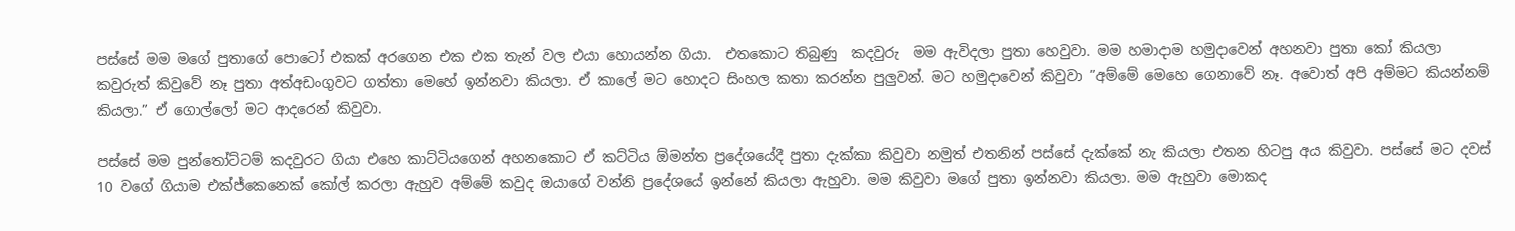පස්සේ මම මගේ පුතාගේ පොටෝ එකක් අරගෙන එක එක තැන් වල එයා හොයන්න ගියා.  එතකොට තිබුණු  කදවුරු  මම ඇවිදලා පුතා හෙවුවා. මම හමාදාම හමුදාවෙන් අහනවා පුතා කෝ කියලා  කවුරුත් කිවුවේ නෑ පුතා අත්අඩංගුවට ගත්තා මෙහේ ඉන්නවා කියලා. ඒ කාලේ මට හොදට සිංහල කතා කරන්න පුලුවන්. මට හමුදාවෙන් කිවුවා ”අම්මේ මෙහෙ ගෙනාවේ නෑ. අවොත් අපි අම්මට කියන්නම් කියලා.” ඒ ගොල්ලෝ මට ආදරෙන් කිවුවා.

පස්සේ මම පුන්තෝට්ටම් කදවුරට ගියා එහෙ කාට්ටියගෙන් අහනකොට ඒ කට්ටිය ඕමන්ත ප්‍රදේශයේදී පුතා දැක්කා කිවුවා නමුත් එතනින් පස්සේ දැක්කේ නැ කියලා එතන හිටපු අය කිවුවා. පස්සේ මට දවස් 10 වගේ ගියාම එක්ජ්කෙනෙක් කෝල් කරලා ඇහුව අම්මේ කවුද ඔයාගේ වන්නි ප්‍රදේශයේ ඉන්නේ කියලා ඇහුවා. මම කිවුවා මගේ පුතා ඉන්නවා කියලා. මම ඇහුවා මොකද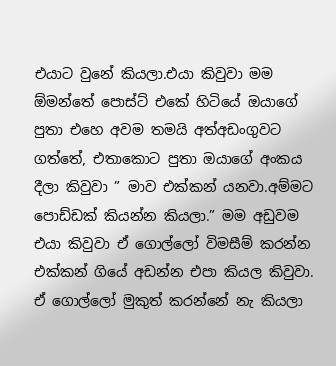එයාට වුනේ කියලා.එයා කිවුවා මම ඕමන්තේ පොස්ට් එකේ හිටියේ ඔයාගේ පුතා එහෙ අවම තමයි අත්අඩංගුවට ගත්තේ, එතාකොට පුතා ඔයාගේ අංකය දීලා කිවුවා ” මාව එක්කන් යනවා.අම්මට පොඩ්ඩක් කියන්න කියලා.” මම අඩුවම එයා කිවුවා ඒ ගොල්ලෝ විමසීම් කරන්න එක්කන් ගියේ අඩන්න එපා කියල කිවුවා. ඒ ගොල්ලෝ මුකුත් කරන්නේ නැ කියලා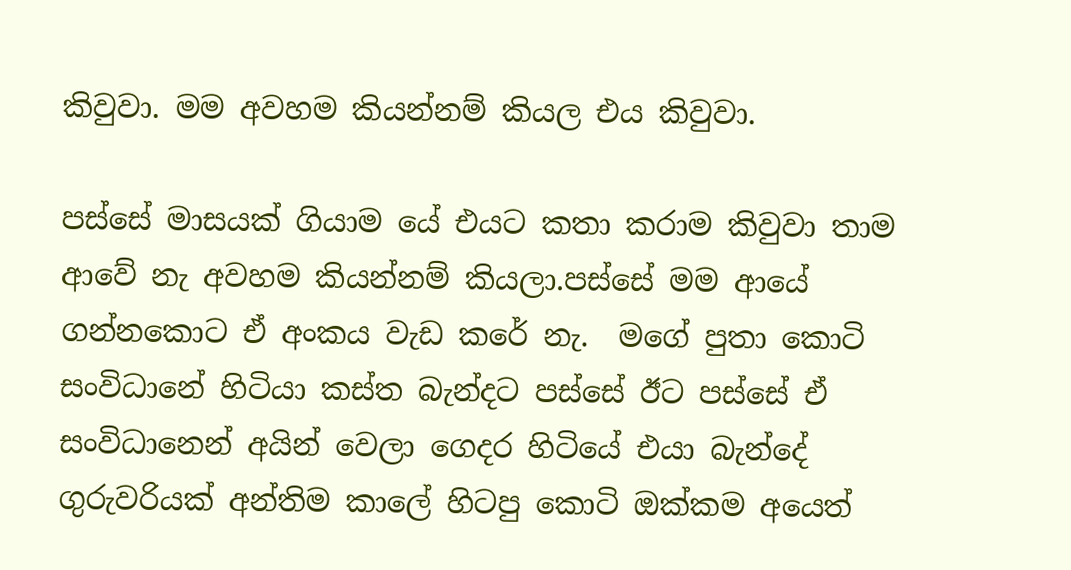කිවුවා. මම අවහම කියන්නම් කියල එය කිවුවා.

පස්සේ මාසයක් ගියාම යේ එයට කතා කරාම කිවුවා තාම ආවේ නැ අවහම කියන්නම් කියලා.පස්සේ මම ආයේ ගන්නකොට ඒ අංකය වැඩ කරේ නැ.  මගේ පුතා කොටි සංවිධානේ හිටියා කස්ත බැන්දට පස්සේ ඊට පස්සේ ඒ සංවිධානෙන් අයින් වෙලා ගෙදර හිටියේ එයා බැන්දේ ගුරුවරියක් අන්තිම කාලේ හිටපු කොටි ඔක්කම අයෙත්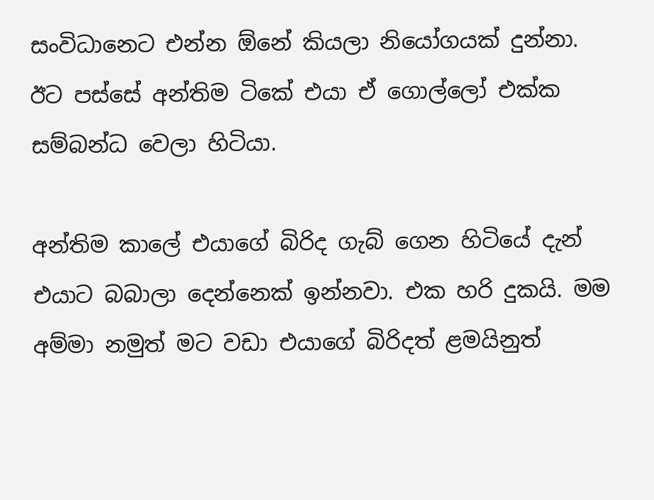සංවිධානෙට එන්න ඕනේ කියලා නියෝගයක් දුන්නා. ඊට පස්සේ අන්තිම ටිකේ එයා ඒ ගොල්ලෝ එක්ක සම්බන්ධ වෙලා හිටියා.

අන්තිම කාලේ එයාගේ බිරිද ගැබ් ගෙන හිටියේ දැන් එයාට බබාලා දෙන්නෙක් ඉන්නවා. එක හරි දුකයි. මම අම්මා නමුත් මට වඩා එයාගේ බිරිදත් ළමයිනුත්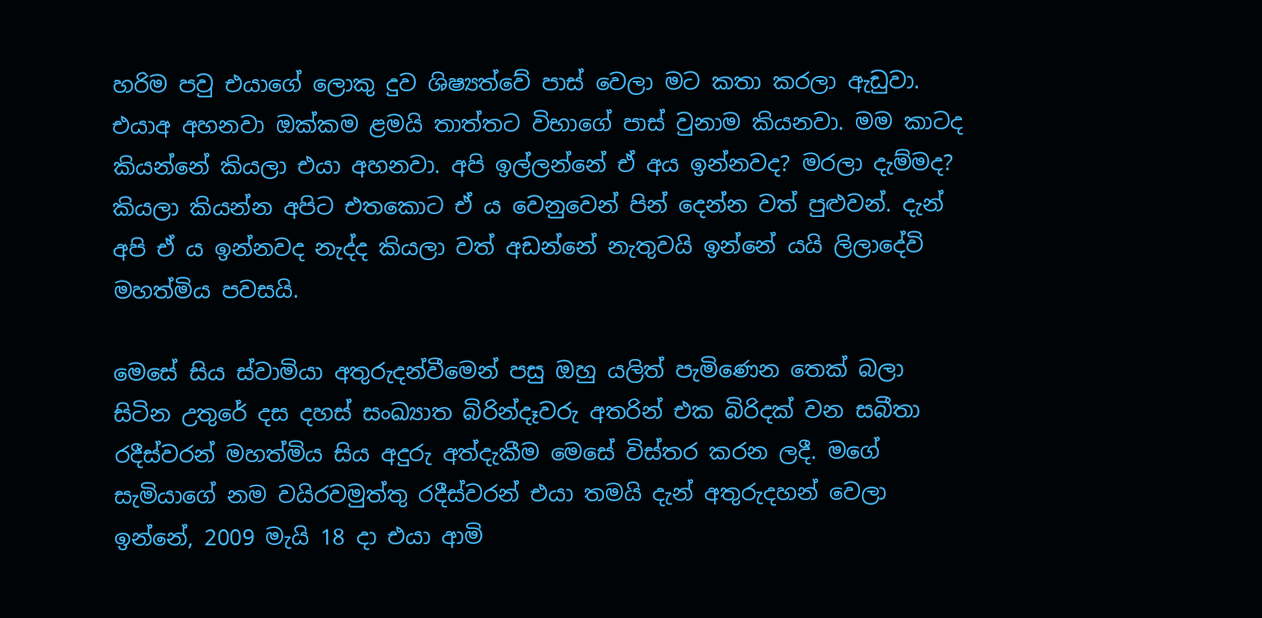හරිම පවු එයාගේ ලොකු දුව ශිෂ්‍යත්වේ පාස් වෙලා මට කතා කරලා ඇඩුවා. එයාඅ අහනවා ඔක්කම ළමයි තාත්තට විභාගේ පාස් වුනාම කියනවා. මම කාටද කියන්නේ කියලා එයා අහනවා. අපි ඉල්ලන්නේ ඒ අය ඉන්නවද? මරලා දැම්මද? කියලා කියන්න අපිට එතකොට ඒ ය වෙනුවෙන් පින් දෙන්න වත් පුළුවන්. දැන් අපි ඒ ය ඉන්නවද නැද්ද කියලා වත් අඩන්නේ නැතුවයි ඉන්නේ යයි ලිලාදේවි මහත්මිය පවසයි.

මෙසේ සිය ස්වාමියා අතුරුදන්වීමෙන් පසු ඔහු යලිත් පැමිණෙන තෙක් බලා සිටින උතුරේ දස දහස් සංඛ්‍යාත බිරින්දෑවරු අතරින් එක බිරිදක් වන සබීතා රදීස්වරන් මහත්මිය සිය අදුරු අත්දැකීම මෙසේ විස්තර කරන ලදී. මගේ සැමියාගේ නම වයිරවමුත්තු රදීස්වරන් එයා තමයි දැන් අතුරුදහන් වෙලා ඉන්නේ, 2009 මැයි 18 දා එයා ආමි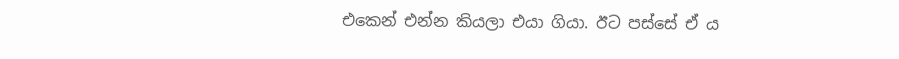එකෙන් එන්න කියලා එයා ගියා. ඊට පස්සේ ඒ ය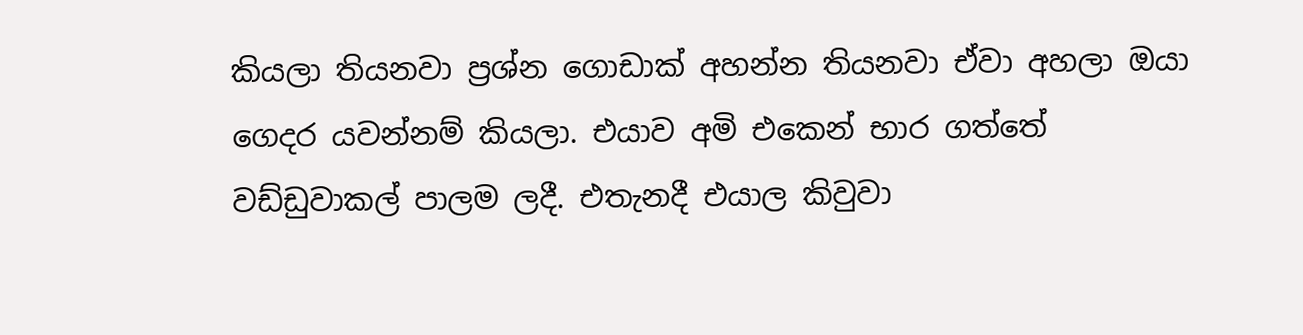කියලා තියනවා ප්‍රශ්න ගොඩාක් අහන්න තියනවා ඒවා අහලා ඔයා ගෙදර යවන්නම් කියලා. එයාව අමි එකෙන් භාර ගත්තේ වඩ්ඩුවාකල් පාලම ලදී. එතැනදී එයාල කිවුවා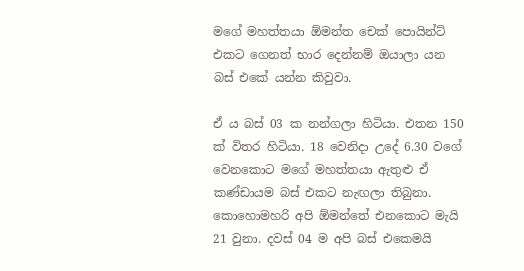මගේ මහත්තයා ඕමන්ත චෙක් පොයින්ට් එකට ගෙනත් භාර දෙන්නම් ඔයාලා යන බස් එකේ යන්න කිවුවා.

ඒ ය බස් 03 ක නන්ගලා හිටියා. එතන 150 ක් විතර හිටියා. 18 වෙනිදා උදේ 6.30 වගේ වෙනකොට මගේ මහත්තයා ඇතුළු ඒ කණ්ඩායම බස් එකට නැඟලා තිබුනා. කොහොමහරි අපි ඕමන්තේ එනකොට මැයි 21 වුනා. දවස් 04 ම අපි බස් එකෙමයි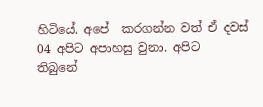හිටියේ. අපේ  කරගන්න වත් ඒ දවස් 04 අපිට අපාහසු වුනා. අපිට  තිබුනේ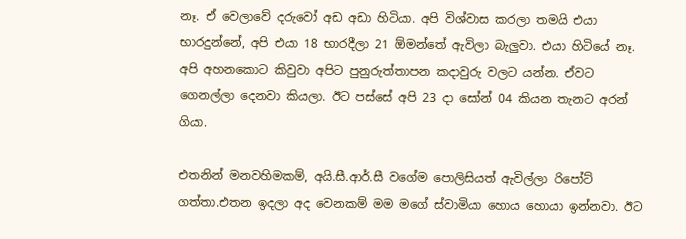නෑ. ඒ වෙලාවේ දරුවෝ අඩ අඩා හිටියා. අපි විශ්වාස කරලා තමයි එයා භාරදුන්නේ, අපි එයා 18 භාරදීලා 21 ඕමන්තේ ඇවිලා බැලුවා. එයා හිටියේ නෑ. අපි අහනකොට කිවුවා අපිට පුනුරුත්තාපන කදාවුරු වලට යන්න. ඒවට ගෙනල්ලා දෙනවා කියලා. ඊට පස්සේ අපි 23 දා සෝන් 04 කියන තැනට අරන් ගියා.

එතනින් මනවහිමකම්, අයි.සී.ආර්.සී වගේම පොලිසියත් ඇවිල්ලා රිපෝට් ගත්තා.එතන ඉදලා අද වෙනකම් මම මගේ ස්වාමියා හොය හොයා ඉන්නවා. ඊට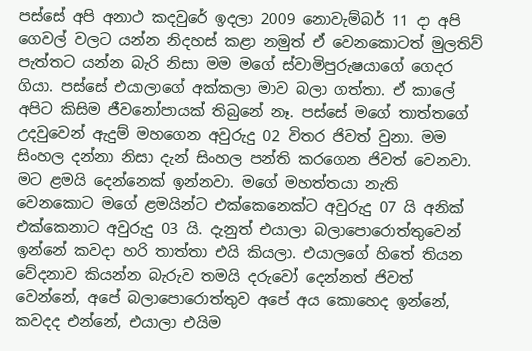පස්සේ අපි අනාථ කදවුරේ ඉදලා 2009 නොවැම්බර් 11 දා අපි ගෙවල් වලට යන්න නිදහස් කළා නමුත් ඒ වෙනකොටත් මුලතිව් පැත්තට යන්න බැරි නිසා මම මගේ ස්වාමිපුරුෂයාගේ ගෙදර ගියා. පස්සේ එයාලාගේ අක්කලා මාව බලා ගත්තා. ඒ කාලේ අපිට කිසිම ජීවනෝපායක් තිබුනේ නෑ. පස්සේ මගේ තාත්තගේ උදවුවෙන් ඇදුම් මහගෙන අවුරුදු 02 විතර ජිවත් වුනා. මම සිංහල දන්නා නිසා දැන් සිංහල පන්ති කරගෙන ජිවත් වෙනවා. මට ළමයි දෙන්නෙක් ඉන්නවා. මගේ මහත්තයා නැති වෙනකොට මගේ ළමයින්ට එක්කෙනෙක්ට අවුරුදු 07 යි අනික් එක්කෙනාට අවුරුදු 03 යි. දැනුත් එයාලා බලාපොරොත්තුවෙන් ඉන්නේ කවදා හරි තාත්තා එයි කියලා. එයාලගේ හිතේ තියන වේදනාව කියන්න බැරුව තමයි දරුවෝ දෙන්නත් ජිවත් වෙන්නේ, අපේ බලාපොරොත්තුව අපේ අය කොහෙද ඉන්නේ, කවදද එන්නේ, එයාලා එයිම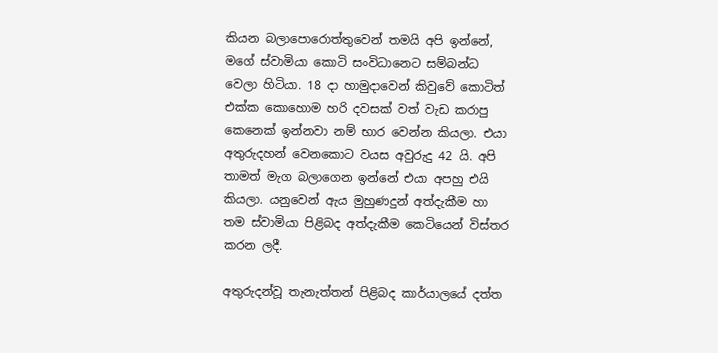කියන බලාපොරොත්තුවෙන් තමයි අපි ඉන්නේ, මගේ ස්වාමියා කොටි සංවිධානෙට සම්බන්ධ වෙලා හිටියා. 18 දා හාමුදාවෙන් කිවුවේ කොටිත් එක්ක කොහොම හරි දවසක් වත් වැඩ කරාපු කෙනෙක් ඉන්නවා නම් භාර වෙන්න කියලා. එයා අතුරුදහන් වෙනකොට වයස අවුරුදු 42 යි. අපි තාමත් මැග බලාගෙන ඉන්නේ එයා අපහු එයි කියලා. යනුවෙන් ඇය මුහුණදුන් අත්දැකීම හා තම ස්වාමියා පිළිබද අත්දැකීම කෙටියෙන් විස්තර කරන ලදී.

අතුරුදන්වූ තැනැත්තන් පිළිබද කාර්යාලයේ දත්ත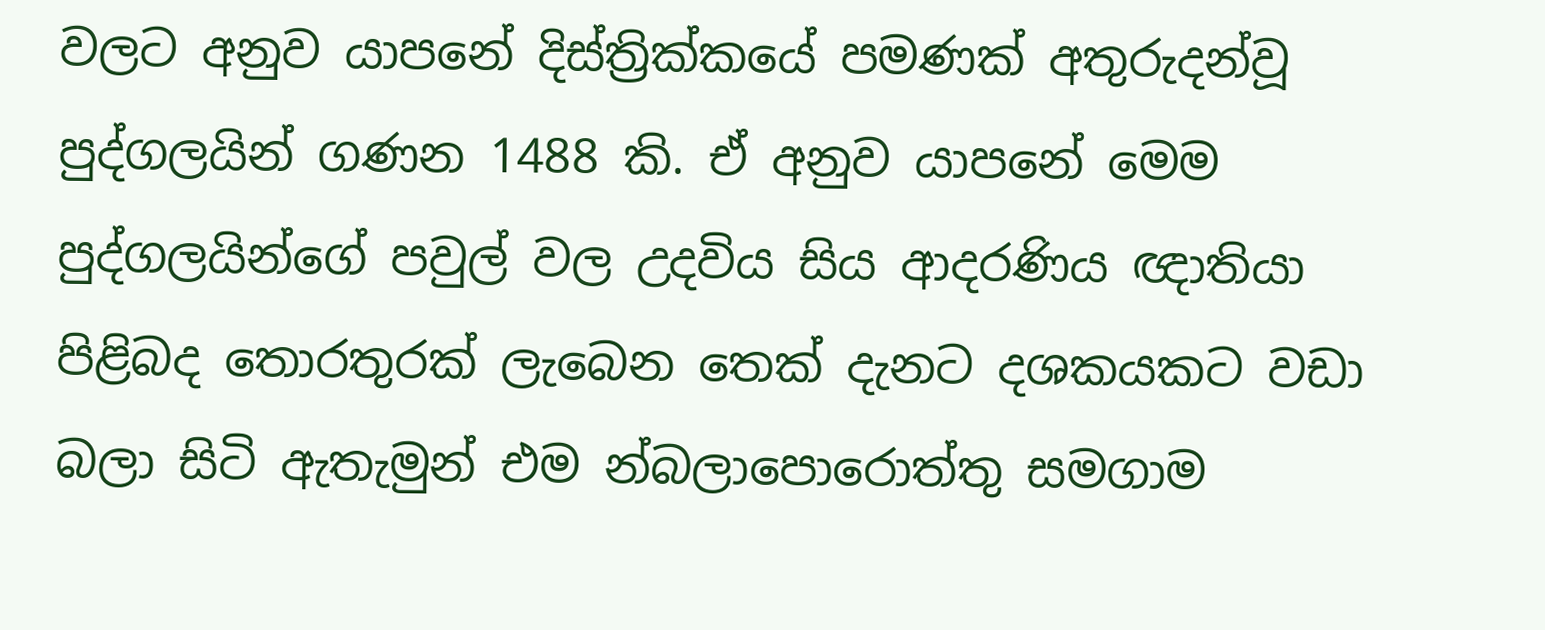වලට අනුව යාපනේ දිස්ත්‍රික්කයේ පමණක් අතුරුදන්වූ පුද්ගලයින් ගණන 1488 කි. ඒ අනුව යාපනේ මෙම පුද්ගලයින්ගේ පවුල් වල උදවිය සිය ආදරණිය ඥාතියා පිළිබද තොරතුරක් ලැබෙන තෙක් දැනට දශකයකට වඩා බලා සිටි ඇතැමුන් එම න්බලාපොරොත්තු සමගාම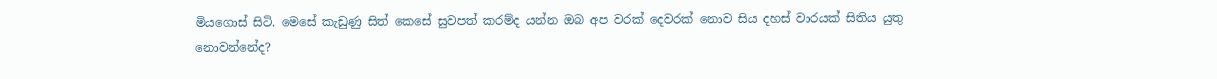මියගොස් සිටි. මෙසේ කැඩුණු සිත් කෙසේ සුවපත් කරම්ද යන්න ඔබ අප වරක් දෙවරක් නොව සිය දහස් වාරයක් සිතිය යුතු නොවන්නේද?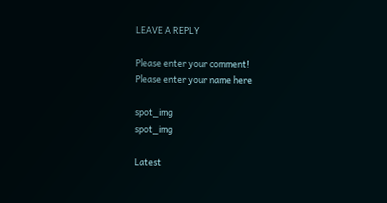LEAVE A REPLY

Please enter your comment!
Please enter your name here

spot_img
spot_img

Latest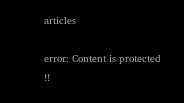articles

error: Content is protected !!